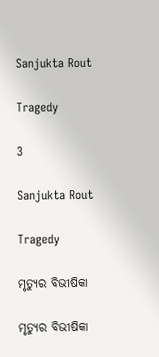Sanjukta Rout

Tragedy

3

Sanjukta Rout

Tragedy

ମୃତ୍ୟୁର ବିଭୀଷିକା

ମୃତ୍ୟୁର ବିଭୀଷିକା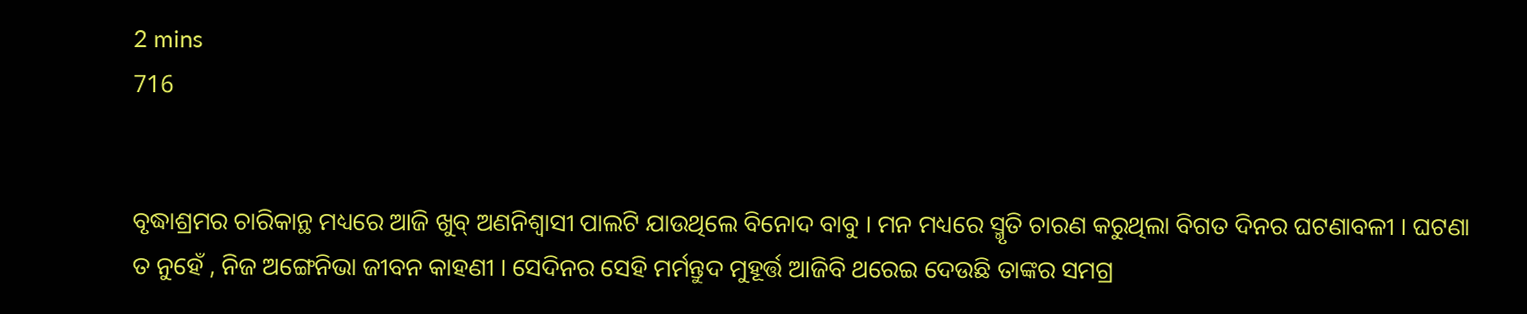2 mins
716


ବୃଦ୍ଧାଶ୍ରମର ଚାରିକାନ୍ଥ ମଧ୍ୟରେ ଆଜି ଖୁବ୍ ଅଣନିଶ୍ଵାସୀ ପାଲଟି ଯାଉଥିଲେ ବିନୋଦ ବାବୁ । ମନ ମଧ୍ୟରେ ସ୍ମୃତି ଚାରଣ କରୁଥିଲା ବିଗତ ଦିନର ଘଟଣାବଳୀ । ଘଟଣା ତ ନୁହେଁ , ନିଜ ଅଙ୍ଗେନିଭା ଜୀବନ କାହଣୀ । ସେଦିନର ସେହି ମର୍ମନ୍ତୁଦ ମୁହୂର୍ତ୍ତ ଆଜିବି ଥରେଇ ଦେଉଛି ତାଙ୍କର ସମଗ୍ର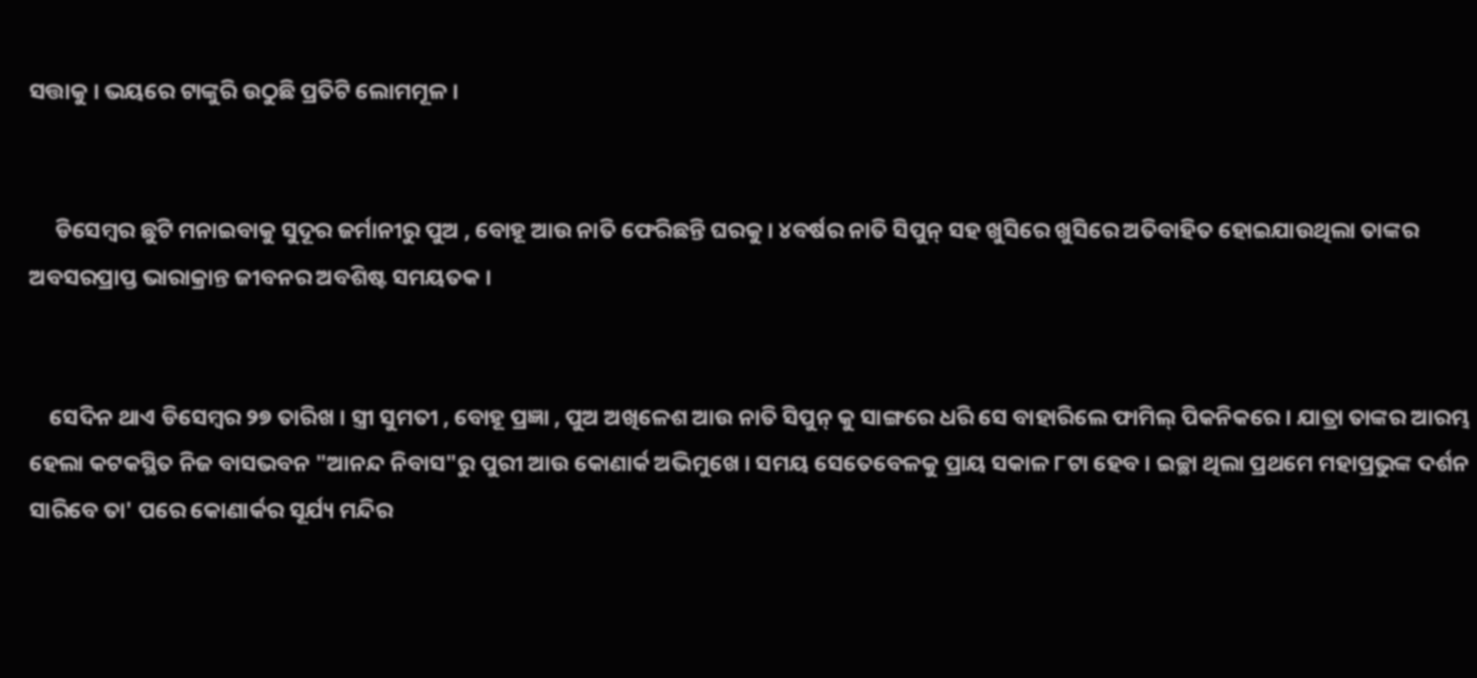ସତ୍ତାକୁ । ଭୟରେ ଟାଙ୍କୁରି ଉଠୁଛି ପ୍ରତିଟି ଲୋମମୂଳ ।


     ଡିସେମ୍ବର ଛୁଟି ମନାଇବାକୁ ସୁଦୂର ଜର୍ମାନୀରୁ ପୁଅ , ବୋହୂ ଆଉ ନାତି ଫେରିଛନ୍ତି ଘରକୁ । ୪ବର୍ଷର ନାତି ସିପୁନ୍ ସହ ଖୁସିରେ ଖୁସିରେ ଅତିବାହିତ ହୋଇଯାଉଥିଲା ତାଙ୍କର ଅବସରପ୍ରାପ୍ତ ଭାରାକ୍ରାନ୍ତ ଜୀବନର ଅବଶିଷ୍ଟ ସମୟତକ ।


    ସେଦିନ ଥାଏ ଡିସେମ୍ବର ୨୭ ତାରିଖ । ସ୍ତ୍ରୀ ସୁମତୀ , ବୋହୂ ପ୍ରଜ୍ଞା , ପୁଅ ଅଖିଳେଶ ଆଉ ନାତି ସିପୁନ୍ କୁ ସାଙ୍ଗରେ ଧରି ସେ ବାହାରିଲେ ଫାମିଲ୍ ପିକନିକରେ । ଯାତ୍ରା ତାଙ୍କର ଆରମ୍ଭ ହେଲା କଟକସ୍ଥିତ ନିଜ ବାସଭବନ "ଆନନ୍ଦ ନିବାସ"ରୁ ପୁରୀ ଆଉ କୋଣାର୍କ ଅଭିମୁଖେ । ସମୟ ସେତେବେଳକୁ ପ୍ରାୟ ସକାଳ ୮ଟା ହେବ । ଇଚ୍ଛା ଥିଲା ପ୍ରଥମେ ମହାପ୍ରଭୁଙ୍କ ଦର୍ଶନ ସାରିବେ ତା' ପରେ କୋଣାର୍କର ସୂର୍ଯ୍ୟ ମନ୍ଦିର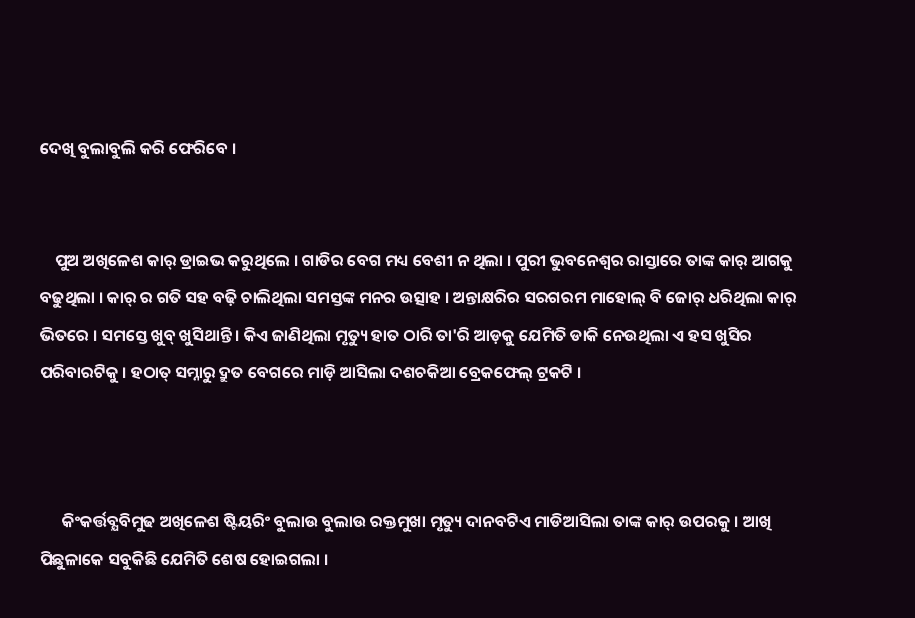ଦେଖି ବୁଲାବୁଲି କରି ଫେରିବେ ।


    ପୁଅ ଅଖିଳେଶ କାର୍ ଡ୍ରାଇଭ କରୁଥିଲେ । ଗାଡିର ବେଗ ମଧ୍ୟ ବେଶୀ ନ ଥିଲା । ପୁରୀ ଭୁବନେଶ୍ଵର ରାସ୍ତାରେ ତାଙ୍କ କାର୍ ଆଗକୁ ବଢୁଥିଲା । କାର୍ ର ଗତି ସହ ବଢ଼ି ଚାଲିଥିଲା ସମସ୍ତଙ୍କ ମନର ଉତ୍ସାହ । ଅନ୍ତାକ୍ଷରିର ସରଗରମ ମାହୋଲ୍ ବି ଜୋର୍ ଧରିଥିଲା କାର୍ ଭିତରେ । ସମସ୍ତେ ଖୁବ୍ ଖୁସିଥାନ୍ତି । କିଏ ଜାଣିଥିଲା ମୃତ୍ୟୁ ହାତ ଠାରି ତା'ରି ଆଡ଼କୁ ଯେମିତି ଡାକି ନେଉଥିଲା ଏ ହସ ଖୁସିର ପରିବାରଟିକୁ । ହଠାତ୍ ସମ୍ନାରୁ ଦ୍ରୁତ ବେଗରେ ମାଡ଼ି ଆସିଲା ଦଶଚକିଆ ବ୍ରେକଫେଲ୍ ଟ୍ରକଟି ।



      କିଂକର୍ତ୍ତବ୍ଯବିମୁଢ ଅଖିଳେଶ ଷ୍ଟିୟରିଂ ବୁଲାଉ ବୁଲାଉ ରକ୍ତମୁଖା ମୃତ୍ୟୁ ଦାନବଟିଏ ମାଡିଆସିଲା ତାଙ୍କ କାର୍ ଉପରକୁ । ଆଖି ପିଛୁଳାକେ ସବୁକିଛି ଯେମିତି ଶେଷ ହୋଇଗଲା ।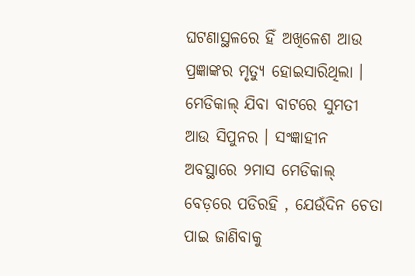ଘଟଣାସ୍ଥଳରେ ହିଁ ଅଖିଳେଶ ଆଉ ପ୍ରଜ୍ଞାଙ୍କର ମୃତ୍ୟୁ ହୋଇସାରିଥିଲା । ମେଡିକାଲ୍ ଯିବା ବାଟରେ ସୁମତୀ ଆଉ ସିପୁନର । ସଂଜ୍ଞାହୀନ ଅବସ୍ଥାରେ ୨ମାସ ମେଡିକାଲ୍ ବେଡ଼ରେ ପଡିରହି , ଯେଉଁଦିନ ଚେତା ପାଇ ଜାଣିବାକୁ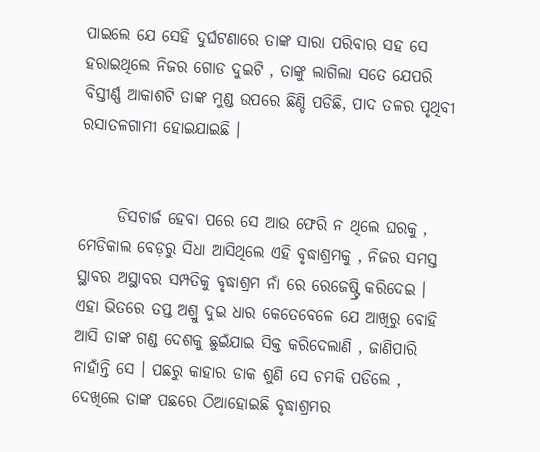ପାଇଲେ ଯେ ସେହି ଦୁର୍ଘଟଣାରେ ତାଙ୍କ ସାରା ପରିବାର ସହ ସେ ହରାଇଥିଲେ ନିଜର ଗୋଡ ଦୁଇଟି , ତାଙ୍କୁ ଲାଗିଲା ସତେ ଯେପରି ବିସ୍ତୀର୍ଣ୍ଣ ଆକାଶଟି ତାଙ୍କ ମୁଣ୍ଡ ଉପରେ ଛିଣ୍ଡି ପଡିଛି, ପାଦ ତଳର ପୃଥିବୀ ରସାତଳଗାମୀ ହୋଇଯାଇଛି ।


      ଡିସଚାର୍ଜ ହେବା ପରେ ସେ ଆଉ ଫେରି ନ ଥିଲେ ଘରକୁ , ମେଡିକାଲ ବେଡ଼ରୁ ସିଧା ଆସିଥିଲେ ଏହି ବୃଦ୍ଧାଶ୍ରମକୁ , ନିଜର ସମସ୍ତ ସ୍ଥାବର ଅସ୍ଥାବର ସମ୍ପତିକୁ ବୃଦ୍ଧାଶ୍ରମ ନାଁ ରେ ରେଜେଷ୍ଟ୍ରି କରିଦେଇ । ଏହା ଭିତରେ ତପ୍ତ ଅଶ୍ରୁ ଦୁଇ ଧାର କେତେବେଳେ ଯେ ଆଖିରୁ ବୋହି ଆସି ତାଙ୍କ ଗଣ୍ଡ ଦେଶକୁ ଛୁଇଁଯାଇ ସିକ୍ତ କରିଦେଲାଣି , ଜାଣିପାରି ନାହାଁନ୍ତି ସେ । ପଛରୁ କାହାର ଡାକ ଶୁଣି ସେ ଚମକି ପଡିଲେ , ଦେଖିଲେ ତାଙ୍କ ପଛରେ ଠିଆହୋଇଛି ବୃଦ୍ଧାଶ୍ରମର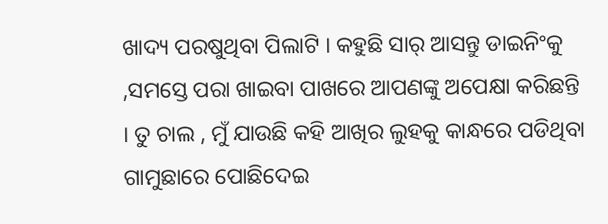ଖାଦ୍ୟ ପରଷୁଥିବା ପିଲାଟି । କହୁଛି ସାର୍ ଆସନ୍ତୁ ଡାଇନିଂକୁ ,ସମସ୍ତେ ପରା ଖାଇବା ପାଖରେ ଆପଣଙ୍କୁ ଅପେକ୍ଷା କରିଛନ୍ତି । ତୁ ଚାଲ , ମୁଁ ଯାଉଛି କହି ଆଖିର ଲୁହକୁ କାନ୍ଧରେ ପଡିଥିବା ଗାମୁଛାରେ ପୋଛିଦେଇ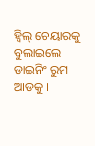ହ୍ଵିଲ୍ ଚେୟାରକୁ ବୁଲାଇଲେ ଡାଇନିଂ ରୁମ ଆଡକୁ ।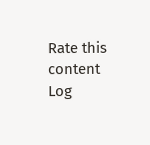Rate this content
Log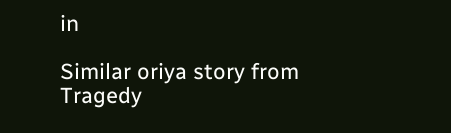in

Similar oriya story from Tragedy